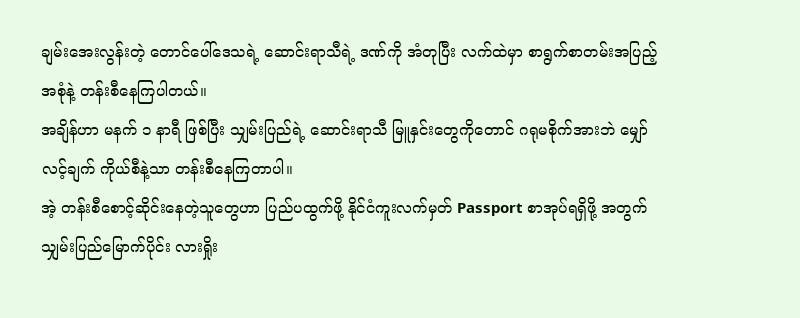ချမ်းအေးလွန်းတဲ့ တောင်ပေါ်ဒေသရဲ့ ဆောင်းရာသီရဲ့ ဒဏ်ကို အံတုပြီး လက်ထဲမှာ စာရွက်စာတမ်းအပြည့်အစုံနဲ့ တန်းစီနေကြပါတယ်။
အချိန်ဟာ မနက် ၁ နာရီ ဖြစ်ပြီး သျှမ်းပြည်ရဲ့ ဆောင်းရာသီ မြူနှင်းတွေကိုတောင် ဂရုမစိုက်အားဘဲ မျှော်လင့်ချက် ကိုယ်စီနဲ့သာ တန်းစီနေကြတာပါ။
အဲ့ တန်းစီစောင့်ဆိုင်းနေတဲ့သူတွေဟာ ပြည်ပထွက်ဖို့ နိုင်ငံကူးလက်မှတ် Passport စာအုပ်ရရှိဖို့ အတွက် သျှမ်းပြည်မြောက်ပိုင်း လားရှိုး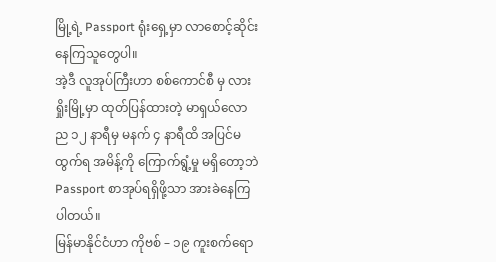မြို့ရဲ့ Passport ရုံးရှေ့မှာ လာစောင့်ဆိုင်းနေကြသူတွေပါ။
အဲ့ဒီ လူအုပ်ကြီးဟာ စစ်ကောင်စီ မှ လားရှိုးမြို့မှာ ထုတ်ပြန်ထားတဲ့ မာရှယ်လော ည ၁၂ နာရီမှ မနက် ၄ နာရီထိ အပြင်မထွက်ရ အမိန့်ကို ကြောက်ရွံ့မှု မရှိတော့ဘဲ Passport စာအုပ်ရရှိဖို့သာ အားခဲနေကြပါတယ်။
မြန်မာနိုင်ငံဟာ ကိုဗစ် – ၁၉ ကူးစက်ရော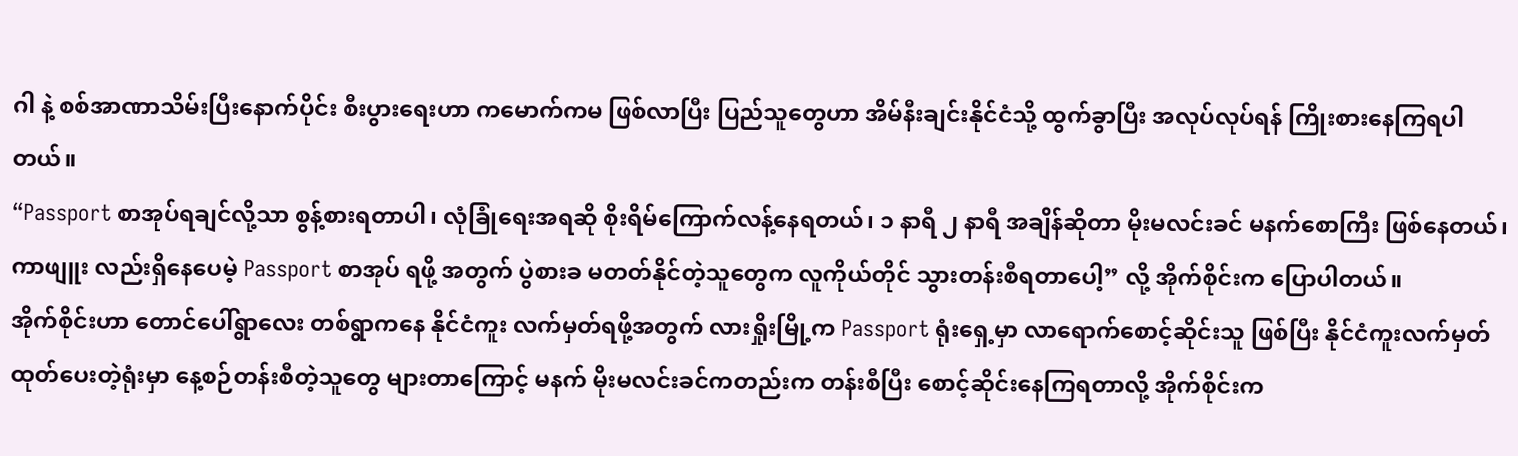ဂါ နဲ့ စစ်အာဏာသိမ်းပြီးနောက်ပိုင်း စီးပွားရေးဟာ ကမောက်ကမ ဖြစ်လာပြီး ပြည်သူတွေဟာ အိမ်နီးချင်းနိုင်ငံသို့ ထွက်ခွာပြီး အလုပ်လုပ်ရန် ကြိုးစားနေကြရပါတယ်။
“Passport စာအုပ်ရချင်လို့သာ စွန့်စားရတာပါ၊ လုံခြုံရေးအရဆို စိုးရိမ်ကြောက်လန့်နေရတယ်၊ ၁ နာရီ ၂ နာရီ အချိန်ဆိုတာ မိုးမလင်းခင် မနက်စောကြီး ဖြစ်နေတယ်၊ ကာဖျူး လည်းရှိနေပေမဲ့ Passport စာအုပ် ရဖို့ အတွက် ပွဲစားခ မတတ်နိုင်တဲ့သူတွေက လူကိုယ်တိုင် သွားတန်းစီရတာပေါ့” လို့ အိုက်စိုင်းက ပြောပါတယ်။
အိုက်စိုင်းဟာ တောင်ပေါ်ရွာလေး တစ်ရွာကနေ နိုင်ငံကူး လက်မှတ်ရဖို့အတွက် လားရှိုးမြို့က Passport ရုံးရှေ့မှာ လာရောက်စောင့်ဆိုင်းသူ ဖြစ်ပြီး နိုင်ငံကူးလက်မှတ် ထုတ်ပေးတဲ့ရုံးမှာ နေ့စဉ်တန်းစီတဲ့သူတွေ များတာကြောင့် မနက် မိုးမလင်းခင်ကတည်းက တန်းစီပြီး စောင့်ဆိုင်းနေကြရတာလို့ အိုက်စိုင်းက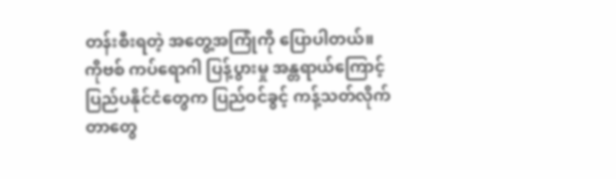တန်းစီးရတဲ့ အတွေ့အကြုံကို ပြောပါတယ်။
ကိုဗစ် ကပ်ရောဂါ ပြန့်ပွားမှု အန္တရာယ်ကြောင့် ပြည်ပနိုင်ငံတွေက ပြည်ဝင်ခွင့် ကန့်သတ်လိုက်တာတွေ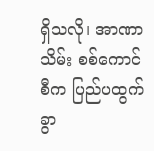ရှိသလို၊ အာဏာသိမ်း စစ်ကောင်စီက ပြည်ပထွက်ခွာ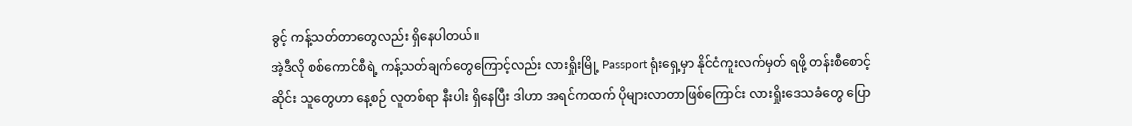ခွင့် ကန့်သတ်တာတွေလည်း ရှိနေပါတယ်။
အဲ့ဒီလို စစ်ကောင်စီရဲ့ ကန့်သတ်ချက်တွေကြောင့်လည်း လားရှိုးမြို့ Passport ရုံးရှေ့မှာ နိုင်ငံကူးလက်မှတ် ရဖို့ တန်းစီစောင့်ဆိုင်း သူတွေဟာ နေ့စဉ် လူတစ်ရာ နီးပါး ရှိနေပြီး ဒါဟာ အရင်ကထက် ပိုများလာတာဖြစ်ကြောင်း လားရှိုးဒေသခံတွေ ပြော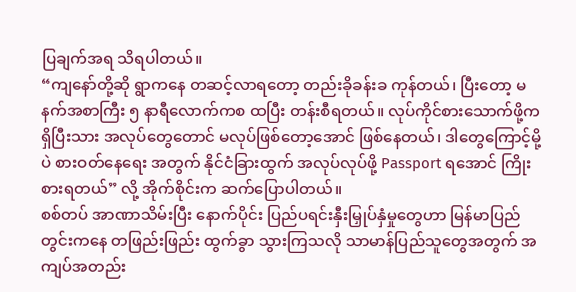ပြချက်အရ သိရပါတယ်။
“ကျနော်တို့ဆို ရွာကနေ တဆင့်လာရတော့ တည်းခိုခန်းခ ကုန်တယ်၊ ပြီးတော့ မနက်အစာကြီး ၅ နာရီလောက်ကစ ထပြီး တန်းစီရတယ်။ လုပ်ကိုင်စားသောက်ဖို့က ရှိပြီးသား အလုပ်တွေတောင် မလုပ်ဖြစ်တော့အောင် ဖြစ်နေတယ်၊ ဒါတွေကြောင့်မို့ပဲ စားဝတ်နေရေး အတွက် နိုင်ငံခြားထွက် အလုပ်လုပ်ဖို့ Passport ရအောင် ကြိုးစားရတယ်” လို့ အိုက်စိုင်းက ဆက်ပြောပါတယ်။
စစ်တပ် အာဏာသိမ်းပြီး နောက်ပိုင်း ပြည်ပရင်းနှီးမြှုပ်နှံမှုတွေဟာ မြန်မာပြည်တွင်းကနေ တဖြည်းဖြည်း ထွက်ခွာ သွားကြသလို သာမာန်ပြည်သူတွေအတွက် အကျပ်အတည်း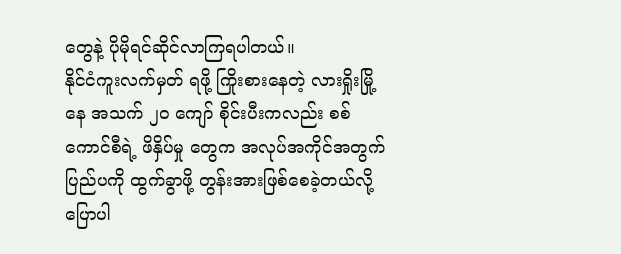တွေနဲ့ ပိုမိုရင်ဆိုင်လာကြရပါတယ်။
နိုင်ငံကူးလက်မှတ် ရဖို့ ကြိုးစားနေတဲ့ လားရှိုးမြို့နေ အသက် ၂၀ ကျော် စိုင်းပီးကလည်း စစ်ကောင်စီရဲ့ ဖိနှိပ်မှု တွေက အလုပ်အကိုင်အတွက် ပြည်ပကို ထွက်ခွာဖို့ တွန်းအားဖြစ်စေခဲ့တယ်လို့ ပြောပါ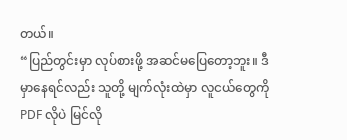တယ်။
“ပြည်တွင်းမှာ လုပ်စားဖို့ အဆင်မပြေတော့ဘူး။ ဒီမှာနေရင်လည်း သူတို့ မျက်လုံးထဲမှာ လူငယ်တွေကို PDF လိုပဲ မြင်လို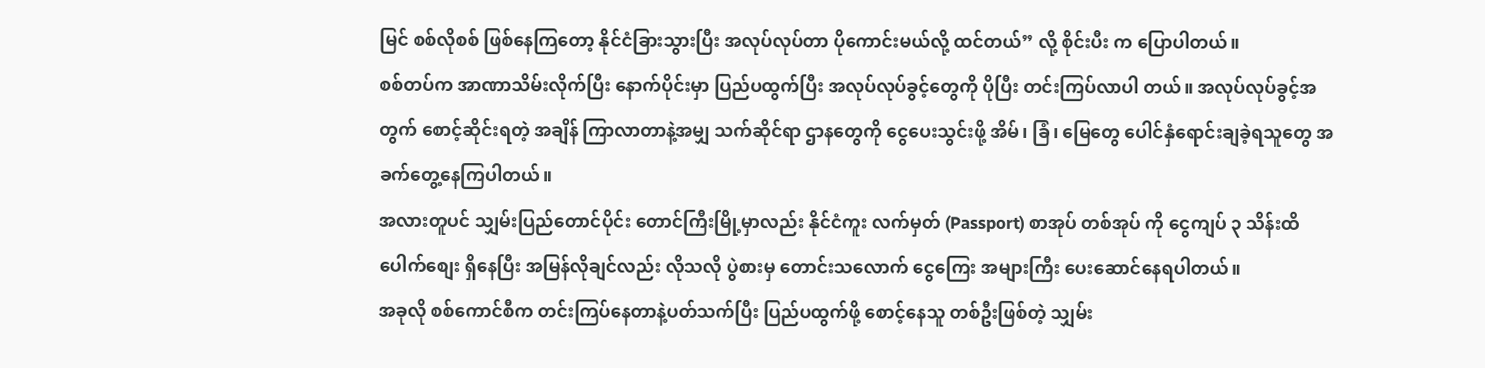မြင် စစ်လိုစစ် ဖြစ်နေကြတော့ နိုင်ငံခြားသွားပြီး အလုပ်လုပ်တာ ပိုကောင်းမယ်လို့ ထင်တယ်” လို့ စိုင်းပီး က ပြောပါတယ်။
စစ်တပ်က အာဏာသိမ်းလိုက်ပြီး နောက်ပိုင်းမှာ ပြည်ပထွက်ပြီး အလုပ်လုပ်ခွင့်တွေကို ပိုပြီး တင်းကြပ်လာပါ တယ်။ အလုပ်လုပ်ခွင့်အတွက် စောင့်ဆိုင်းရတဲ့ အချိန် ကြာလာတာနဲ့အမျှ သက်ဆိုင်ရာ ဌာနတွေကို ငွေပေးသွင်းဖို့ အိမ်၊ ခြံ၊ မြေတွေ ပေါင်နှံရောင်းချခဲ့ရသူတွေ အခက်တွေ့နေကြပါတယ်။
အလားတူပင် သျှမ်းပြည်တောင်ပိုင်း တောင်ကြီးမြို့မှာလည်း နိုင်ငံကူး လက်မှတ် (Passport) စာအုပ် တစ်အုပ် ကို ငွေကျပ် ၃ သိန်းထိ ပေါက်စျေး ရှိနေပြီး အမြန်လိုချင်လည်း လိုသလို ပွဲစားမှ တောင်းသလောက် ငွေကြေး အများကြီး ပေးဆောင်နေရပါတယ်။
အခုလို စစ်ကောင်စီက တင်းကြပ်နေတာနဲ့ပတ်သက်ပြီး ပြည်ပထွက်ဖို့ စောင့်နေသူ တစ်ဦးဖြစ်တဲ့ သျှမ်း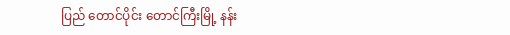ပြည် တောင်ပိုင်း တောင်ကြီးမြို့ နန်း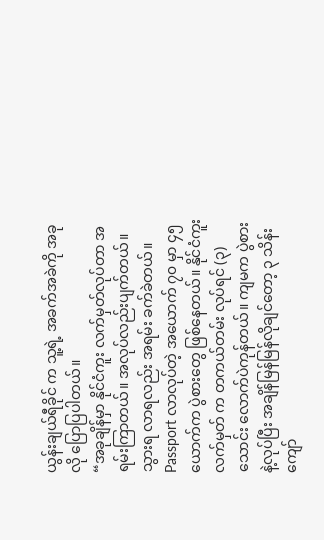ယွန်းချယ်ရီခိုင် က သူ့ရဲ့ အခက်အခဲကို အခုလို ပြောပြပါတယ်။
“အခုချိန်မှာ နိုင်ငံကူး လက်မှတ်လုပ်တာ အရမ်းကြာတယ်။ အလုပ်လည်းပျက်တယ်။ သွားရ လာရလည်း အရမ်း ခက်ခဲတယ်။ Passport လာလုပ်တဲ့ အယောက် ၇၀ မှာ ၄၅ ယောက်က ပွဲစားတွေ ဖြစ်နေတယ်။ နိုင်ငံကူး လက်မှတ် က တကယ်တမ်း လုပ်ရင် (၃) သောင်း လောက်ပဲကုန်တယ်။ ကျမက ပွဲစားနဲ့လုပ်ပြီး အချိန်မြန်မြန်လိုချင်တော့ ၃ သိန်းကျော်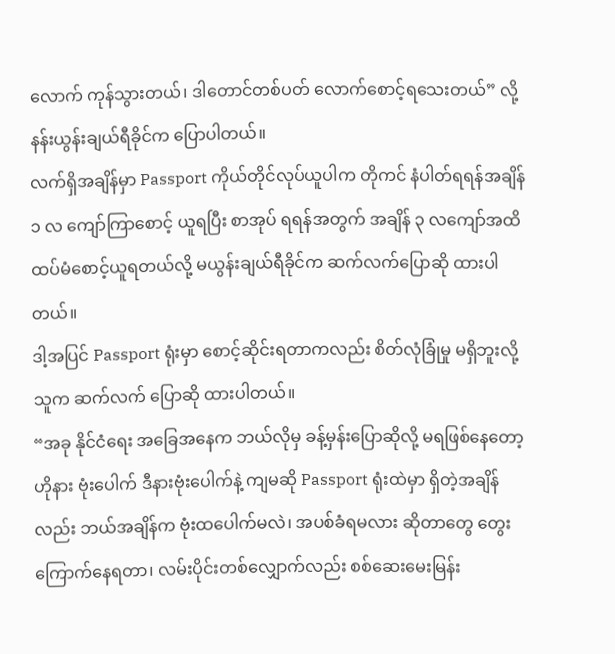လောက် ကုန်သွားတယ်၊ ဒါတောင်တစ်ပတ် လောက်စောင့်ရသေးတယ်” လို့ နန်းယွန်းချယ်ရီခိုင်က ပြောပါတယ်။
လက်ရှိအချိန်မှာ Passport ကိုယ်တိုင်လုပ်ယူပါက တိုကင် နံပါတ်ရရန်အချိန် ၁ လ ကျော်ကြာစောင့် ယူရပြီး စာအုပ် ရရန်အတွက် အချိန် ၃ လကျော်အထိ ထပ်မံစောင့်ယူရတယ်လို့ မယွန်းချယ်ရီခိုင်က ဆက်လက်ပြောဆို ထားပါတယ်။
ဒါ့အပြင် Passport ရုံးမှာ စောင့်ဆိုင်းရတာကလည်း စိတ်လုံခြုံမှု မရှိဘူးလို့ သူက ဆက်လက် ပြောဆို ထားပါတယ်။
“အခု နိုင်ငံရေး အခြေအနေက ဘယ်လိုမှ ခန့်မှန်းပြောဆိုလို့ မရဖြစ်နေတော့ ဟိုနား ဗုံးပေါက် ဒီနားဗုံးပေါက်နဲ့ ကျမဆို Passport ရုံးထဲမှာ ရှိတဲ့အချိန်လည်း ဘယ်အချိန်က ဗုံးထပေါက်မလဲ၊ အပစ်ခံရမလား ဆိုတာတွေ တွေးကြောက်နေရတာ၊ လမ်းပိုင်းတစ်လျှောက်လည်း စစ်ဆေးမေးမြန်း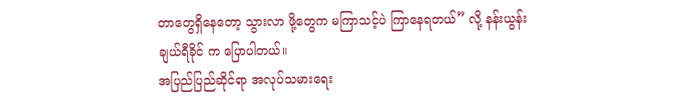တာတွေရှိနေတော့ သွားလာ ဖို့တွေက မကြာသင့်ပဲ ကြာနေရတယ်” လို့ နန်းယွန်းချယ်ရီခိုင် က ပြောပါတယ်။
အပြည်ပြည်ဆိုင်ရာ အလုပ်သမားရေး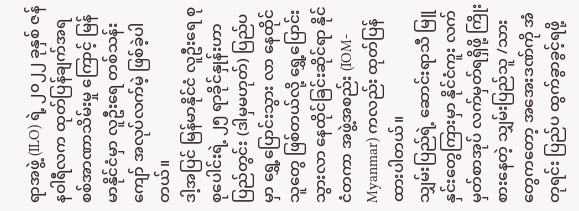ရာအဖွဲ့ (ILO) ရဲ့ ၂၀၂၂ ခုနှစ် ဇန်နဝါရီလက ထုတ်ပြန်ချက်အရ စစ်အာဏာသိမ်းမှု ကြောင့် မြန်မာနိုင်ငံမှာ လူဦးရေ တစ်သန်းကျော် အလုပ်လက်မဲ့ ဖြစ်ခဲ့ပါတယ်။
ဒါ့အပြင် မြန်မာနိုင်ငံ လူဦးရေ စုစုပေါင်းရဲ့ ၂၅ ရာခိုင်နှုန်းဟာ ပြည်တွင်း (ဒါမှမဟုတ်) ပြည်ပမှာ ရွှေ့ပြောင်းသွား လာ နေထိုင်သူတွေ ဖြစ်တယ်လို့ ရွှေ့ပြောင်းသွားလာ နေထိုင်ခြင်းဆိုင်ရာ နိုင်ငံတကာ အဖွဲ့အစည်း (IOM-Myanmar) ကလည်း ထုတ်ပြန်ထားပါတယ်။
သျှမ်းပြည်ရဲ့ ဆောင်းရာသီ မြူနှင်းတွေကြားမှာ နိုင်ငံကူး လက်မှတ်စာအုပ် လက်မှတ်ရရှိဖို့ ကြိုးစားနေတဲ့ သျှမ်းပြည်သူ /သားတွေကတော့ အအေးဒဏ်ကို အံတုရင်း ပြည်ပ ထွက်ခွာခွင့်ရဖို့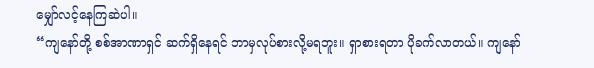မျှော်လင့်နေကြဆဲပါ။
“ကျနော်တို့ စစ်အာဏာရှင် ဆက်ရှိနေရင် ဘာမှလုပ်စားလို့မရဘူး။ ရှာစားရတာ ပိုခက်လာတယ်။ ကျနော်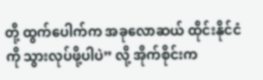တို့ ထွက်ပေါက်က အခုလောဆယ် ထိုင်းနိုင်ငံကို သွားလုပ်ဖို့ပါပဲ” လို့ အိုက်စိုင်းက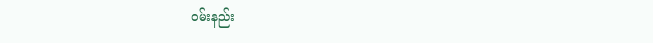ဝမ်းနည်း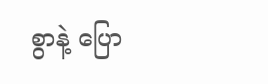စွာနဲ့ ပြော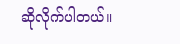ဆိုလိုက်ပါတယ်။